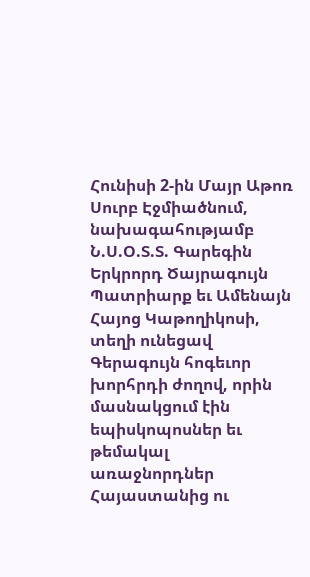Հունիսի 2-ին Մայր Աթոռ Սուրբ Էջմիածնում, նախագահությամբ Ն.Ս.Օ.Տ.Տ. Գարեգին Երկրորդ Ծայրագույն Պատրիարք եւ Ամենայն Հայոց Կաթողիկոսի, տեղի ունեցավ Գերագույն հոգեւոր խորհրդի ժողով, որին մասնակցում էին եպիսկոպոսներ եւ թեմակալ առաջնորդներ Հայաստանից ու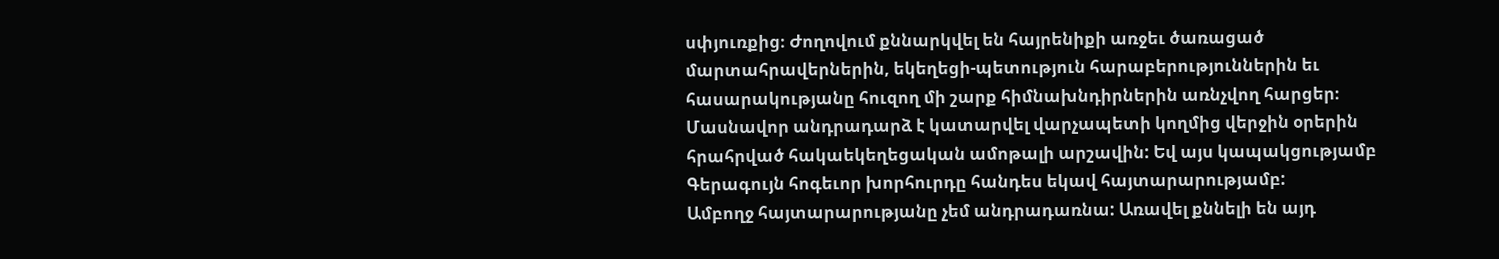սփյուռքից։ Ժողովում քննարկվել են հայրենիքի առջեւ ծառացած մարտահրավերներին, եկեղեցի-պետություն հարաբերություններին եւ հասարակությանը հուզող մի շարք հիմնախնդիրներին առնչվող հարցեր։ Մասնավոր անդրադարձ է կատարվել վարչապետի կողմից վերջին օրերին հրահրված հակաեկեղեցական ամոթալի արշավին: Եվ այս կապակցությամբ Գերագույն հոգեւոր խորհուրդը հանդես եկավ հայտարարությամբ:
Ամբողջ հայտարարությանը չեմ անդրադառնա: Առավել քննելի են այդ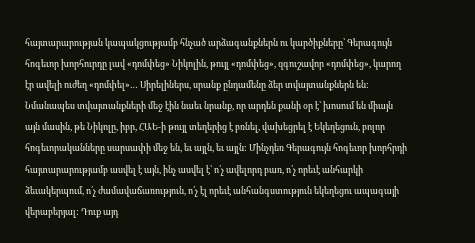հայտարարության կապակցությամբ հնչած արձագանքներն ու կարծիքները՝ Գերագույն հոգեւոր խորհուրդը լավ «դոմփեց» Նիկոլին, թույլ «դոմփեց», զգուշավոր «դոմփեց», կարող էր ավելի ուժեղ «դոմփել»… Սիրելիներս, սրանք ընդամենը ձեր տվայտանքներն են: Նմանապես տվայտանքների մեջ էին նաեւ նրանք, որ արդեն քանի օր է՝ խոսում են միայն այն մասին, թե Նիկոլը, իբր, ՀԱԵ-ի թույլ տեղերից է բռնել, վախեցրել է Եկեղեցուն, բոլոր հոգեւորականները սարսափի մեջ են, եւ այլն, եւ այլն: Մինչդեռ Գերագույն հոգեւոր խորհրդի հայտարարությամբ ասվել է այն, ինչ ասվել է՝ ո՛չ ավելորդ բառ, ո՛չ որեւէ անհարկի ձեւակերպում, ո՛չ ժամավաճառություն, ո՛չ էլ որեւէ անհանգստություն եկեղեցու ապագայի վերաբերյալ: Դուք այդ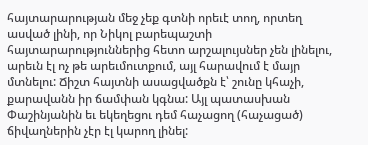հայտարարության մեջ չեք գտնի որեւէ տող, որտեղ ասված լինի, որ Նիկոլ բարեպաշտի հայտարարություններից հետո արշալույսներ չեն լինելու, արեւն էլ ոչ թե արեւմուտքում, այլ հարավում է մայր մտնելու: Ճիշտ հայտնի ասացվածքն է՝ շունը կհաչի, քարավանն իր ճամփան կգնա: Այլ պատասխան Փաշինյանին եւ եկեղեցու դեմ հաչացող (հաչացած) ճիվաղներին չէր էլ կարող լինել: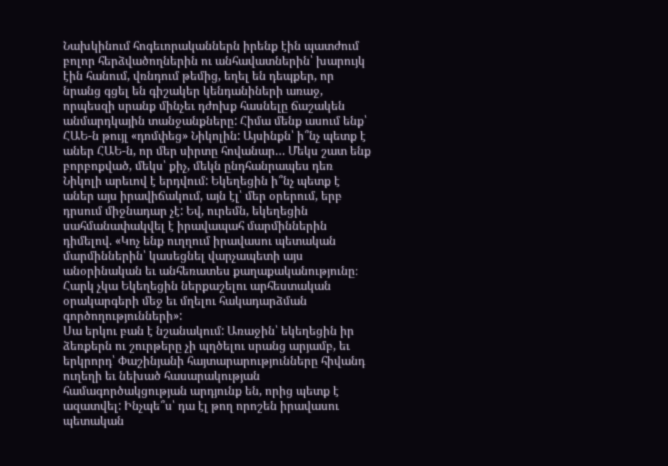Նախկինում հոգեւորականներն իրենք էին պատժում բոլոր հերձվածողներին ու անհավատներին՝ խարույկ էին հանում, վռնդում թեմից, եղել են դեպքեր, որ նրանց գցել են գիշակեր կենդանիների առաջ, որպեսզի սրանք մինչեւ դժոխք հասնելը ճաշակեն անմարդկային տանջանքները: Հիմա մենք ասում ենք՝ ՀԱԵ-ն թույլ «դոմփեց» Նիկոլին: Այսինքն՝ ի՞նչ պետք է աներ ՀԱԵ-ն, որ մեր սիրտը հովանար… Մեկս շատ ենք բորբոքված, մեկս՝ քիչ, մեկն ընդհանրապես դեռ Նիկոլի արեւով է երդվում: Եկեղեցին ի՞նչ պետք է աներ այս իրավիճակում, այն էլ՝ մեր օրերում, երբ դրսում միջնադար չէ: Եվ, ուրեմն, եկեղեցին սահմանափակվել է իրավապահ մարմիններին դիմելով. «Կոչ ենք ուղղում իրավասու պետական մարմիններին՝ կասեցնել վարչապետի այս անօրինական եւ անհեռատես քաղաքականությունը։ Հարկ չկա Եկեղեցին ներքաշելու արհեստական օրակարգերի մեջ եւ մղելու հակադարձման գործողությունների»:
Սա երկու բան է նշանակում: Առաջին՝ եկեղեցին իր ձեռքերն ու շուրթերը չի պղծելու սրանց արյամբ, եւ երկրորդ՝ Փաշինյանի հայտարարությունները հիվանդ ուղեղի եւ նեխած հասարակության համագործակցության արդյունք են, որից պետք է ազատվել: Ինչպե՞ս՝ դա էլ թող որոշեն իրավասու պետական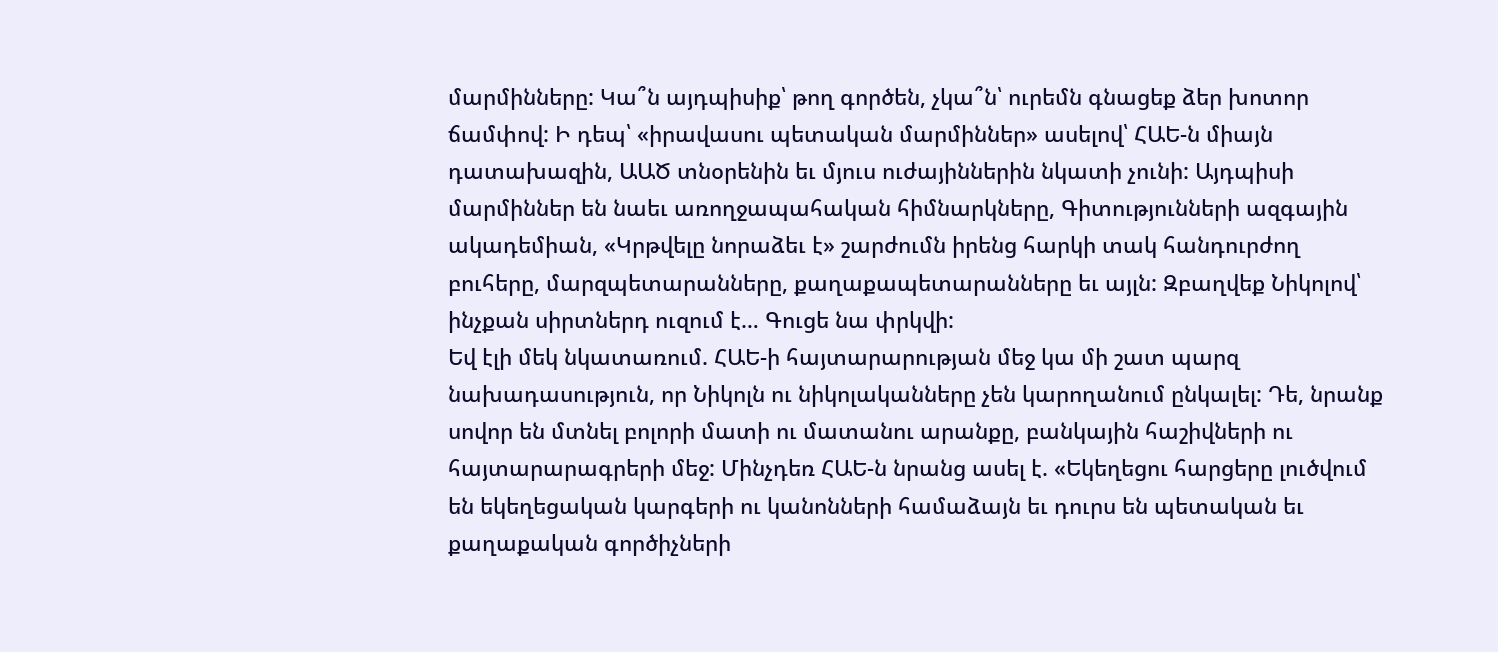մարմինները: Կա՞ն այդպիսիք՝ թող գործեն, չկա՞ն՝ ուրեմն գնացեք ձեր խոտոր ճամփով: Ի դեպ՝ «իրավասու պետական մարմիններ» ասելով՝ ՀԱԵ-ն միայն դատախազին, ԱԱԾ տնօրենին եւ մյուս ուժայիններին նկատի չունի: Այդպիսի մարմիններ են նաեւ առողջապահական հիմնարկները, Գիտությունների ազգային ակադեմիան, «Կրթվելը նորաձեւ է» շարժումն իրենց հարկի տակ հանդուրժող բուհերը, մարզպետարանները, քաղաքապետարանները եւ այլն: Զբաղվեք Նիկոլով՝ ինչքան սիրտներդ ուզում է… Գուցե նա փրկվի:
Եվ էլի մեկ նկատառում. ՀԱԵ-ի հայտարարության մեջ կա մի շատ պարզ նախադասություն, որ Նիկոլն ու նիկոլականները չեն կարողանում ընկալել: Դե, նրանք սովոր են մտնել բոլորի մատի ու մատանու արանքը, բանկային հաշիվների ու հայտարարագրերի մեջ: Մինչդեռ ՀԱԵ-ն նրանց ասել է. «Եկեղեցու հարցերը լուծվում են եկեղեցական կարգերի ու կանոնների համաձայն եւ դուրս են պետական եւ քաղաքական գործիչների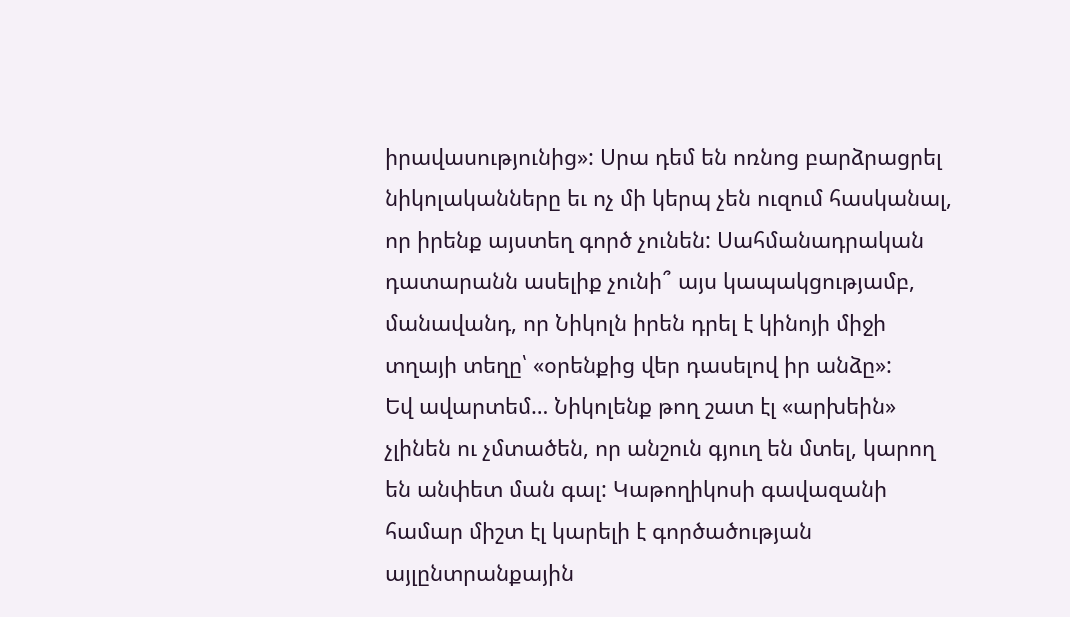իրավասությունից»: Սրա դեմ են ոռնոց բարձրացրել նիկոլականները եւ ոչ մի կերպ չեն ուզում հասկանալ, որ իրենք այստեղ գործ չունեն: Սահմանադրական դատարանն ասելիք չունի՞ այս կապակցությամբ, մանավանդ, որ Նիկոլն իրեն դրել է կինոյի միջի տղայի տեղը՝ «օրենքից վեր դասելով իր անձը»:
Եվ ավարտեմ… Նիկոլենք թող շատ էլ «արխեին» չլինեն ու չմտածեն, որ անշուն գյուղ են մտել, կարող են անփետ ման գալ: Կաթողիկոսի գավազանի համար միշտ էլ կարելի է գործածության այլընտրանքային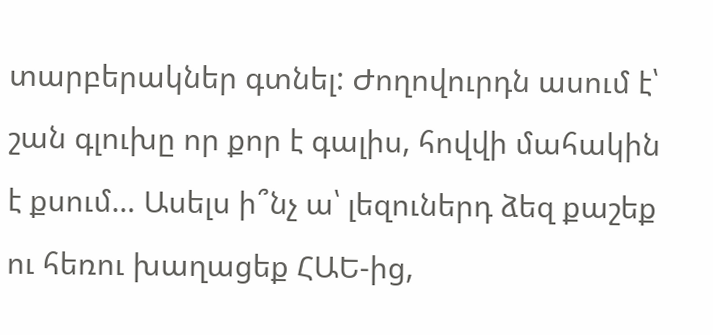տարբերակներ գտնել: Ժողովուրդն ասում է՝ շան գլուխը որ քոր է գալիս, հովվի մահակին է քսում… Ասելս ի՞նչ ա՝ լեզուներդ ձեզ քաշեք ու հեռու խաղացեք ՀԱԵ-ից,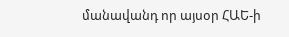մանավանդ որ այսօր ՀԱԵ-ի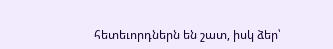հետեւորդներն են շատ, իսկ ձեր՝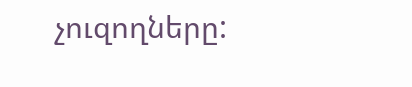չուզողները: